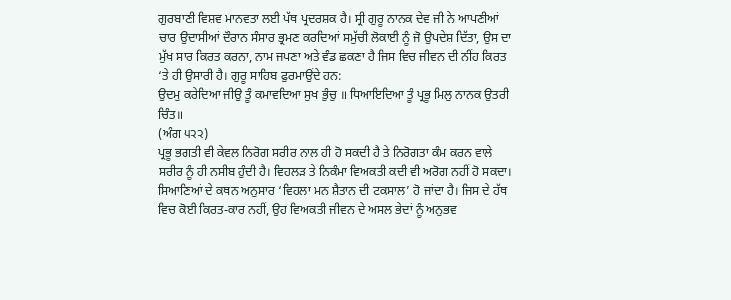ਗੁਰਬਾਣੀ ਵਿਸ਼ਵ ਮਾਨਵਤਾ ਲਈ ਪੱਥ ਪ੍ਰਦਰਸ਼ਕ ਹੈ। ਸ੍ਰੀ ਗੁਰੂ ਨਾਨਕ ਦੇਵ ਜੀ ਨੇ ਆਪਣੀਆਂ ਚਾਰ ਉਦਾਸੀਆਂ ਦੌਰਾਨ ਸੰਸਾਰ ਭ੍ਰਮਣ ਕਰਦਿਆਂ ਸਮੁੱਚੀ ਲੋਕਾਈ ਨੂੰ ਜੋ ਉਪਦੇਸ਼ ਦਿੱਤਾ, ਉਸ ਦਾ ਮੁੱਖ ਸਾਰ ਕਿਰਤ ਕਰਨਾ, ਨਾਮ ਜਪਣਾ ਅਤੇ ਵੰਡ ਛਕਣਾ ਹੈ ਜਿਸ ਵਿਚ ਜੀਵਨ ਦੀ ਨੀਂਹ ਕਿਰਤ ‘ਤੇ ਹੀ ਉਸਾਰੀ ਹੈ। ਗੁਰੂ ਸਾਹਿਬ ਫੁਰਮਾਉਂਦੇ ਹਨ:
ਉਦਮੁ ਕਰੇਦਿਆ ਜੀਉ ਤੂੰ ਕਮਾਵਦਿਆ ਸੁਖ ਭੁੰਚੁ ॥ ਧਿਆਇਦਿਆ ਤੂੰ ਪ੍ਰਭੂ ਮਿਲੁ ਨਾਨਕ ਉਤਰੀ ਚਿੰਤ॥
(ਅੰਗ ੫੨੨)
ਪ੍ਰਭੂ ਭਗਤੀ ਵੀ ਕੇਵਲ ਨਿਰੋਗ ਸਰੀਰ ਨਾਲ ਹੀ ਹੋ ਸਕਦੀ ਹੈ ਤੇ ਨਿਰੋਗਤਾ ਕੰਮ ਕਰਨ ਵਾਲੇ ਸਰੀਰ ਨੂੰ ਹੀ ਨਸੀਬ ਹੁੰਦੀ ਹੈ। ਵਿਹਲੜ ਤੇ ਨਿਕੰਮਾ ਵਿਅਕਤੀ ਕਦੀ ਵੀ ਅਰੋਗ ਨਹੀਂ ਹੋ ਸਕਦਾ। ਸਿਆਣਿਆਂ ਦੇ ਕਥਨ ਅਨੁਸਾਰ ‘ਵਿਹਲਾ ਮਨ ਸ਼ੈਤਾਨ ਦੀ ਟਕਸਾਲ’ ਹੋ ਜਾਂਦਾ ਹੈ। ਜਿਸ ਦੇ ਹੱਥ ਵਿਚ ਕੋਈ ਕਿਰਤ-ਕਾਰ ਨਹੀਂ, ਉਹ ਵਿਅਕਤੀ ਜੀਵਨ ਦੇ ਅਸਲ ਭੇਦਾਂ ਨੂੰ ਅਨੁਭਵ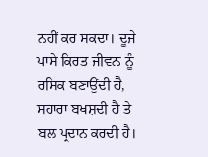ਨਹੀਂ ਕਰ ਸਕਦਾ। ਦੂਜੇ ਪਾਸੇ ਕਿਰਤ ਜੀਵਨ ਨੂੰ ਰਸਿਕ ਬਣਾਉਂਦੀ ਹੈ, ਸਹਾਰਾ ਬਖਸ਼ਦੀ ਹੈ ਤੇ ਬਲ ਪ੍ਰਦਾਨ ਕਰਦੀ ਹੈ।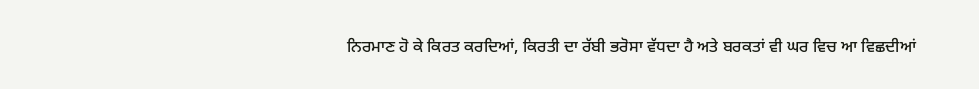ਨਿਰਮਾਣ ਹੋ ਕੇ ਕਿਰਤ ਕਰਦਿਆਂ, ਕਿਰਤੀ ਦਾ ਰੱਬੀ ਭਰੋਸਾ ਵੱਧਦਾ ਹੈ ਅਤੇ ਬਰਕਤਾਂ ਵੀ ਘਰ ਵਿਚ ਆ ਵਿਛਦੀਆਂ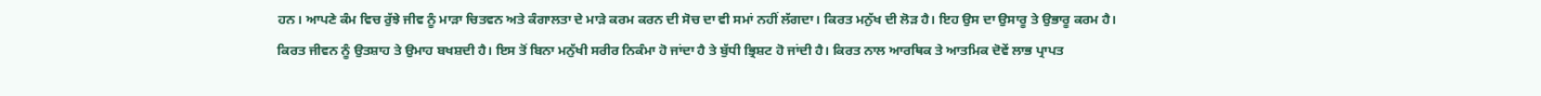ਹਨ। ਆਪਣੇ ਕੰਮ ਵਿਚ ਰੁੱਝੇ ਜੀਵ ਨੂੰ ਮਾੜਾ ਚਿਤਵਨ ਅਤੇ ਕੰਗਾਲਤਾ ਦੇ ਮਾੜੇ ਕਰਮ ਕਰਨ ਦੀ ਸੋਚ ਦਾ ਵੀ ਸਮਾਂ ਨਹੀਂ ਲੱਗਦਾ। ਕਿਰਤ ਮਨੁੱਖ ਦੀ ਲੋੜ ਹੈ। ਇਹ ਉਸ ਦਾ ਉਸਾਰੂ ਤੇ ਉਭਾਰੂ ਕਰਮ ਹੈ।
ਕਿਰਤ ਜੀਵਨ ਨੂੰ ਉਤਸ਼ਾਹ ਤੇ ਉਮਾਹ ਬਖਸ਼ਦੀ ਹੈ। ਇਸ ਤੋਂ ਬਿਨਾ ਮਨੁੱਖੀ ਸਰੀਰ ਨਿਕੰਮਾ ਹੋ ਜਾਂਦਾ ਹੈ ਤੇ ਬੁੱਧੀ ਭ੍ਰਿਸ਼ਟ ਹੋ ਜਾਂਦੀ ਹੈ। ਕਿਰਤ ਨਾਲ ਆਰਥਿਕ ਤੇ ਆਤਮਿਕ ਦੋਵੇਂ ਲਾਭ ਪ੍ਰਾਪਤ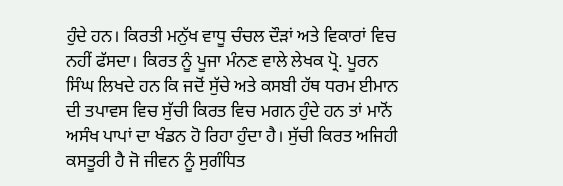ਹੁੰਦੇ ਹਨ। ਕਿਰਤੀ ਮਨੁੱਖ ਵਾਧੂ ਚੰਚਲ ਦੌੜਾਂ ਅਤੇ ਵਿਕਾਰਾਂ ਵਿਚ ਨਹੀਂ ਫੱਸਦਾ। ਕਿਰਤ ਨੂੰ ਪੂਜਾ ਮੰਨਣ ਵਾਲੇ ਲੇਖਕ ਪ੍ਰੋ. ਪੂਰਨ ਸਿੰਘ ਲਿਖਦੇ ਹਨ ਕਿ ਜਦੋਂ ਸੁੱਚੇ ਅਤੇ ਕਸਬੀ ਹੱਥ ਧਰਮ ਈਮਾਨ ਦੀ ਤਪਾਵਸ ਵਿਚ ਸੁੱਚੀ ਕਿਰਤ ਵਿਚ ਮਗਨ ਹੁੰਦੇ ਹਨ ਤਾਂ ਮਾਨੋਂ ਅਸੰਖ ਪਾਪਾਂ ਦਾ ਖੰਡਨ ਹੋ ਰਿਹਾ ਹੁੰਦਾ ਹੈ। ਸੁੱਚੀ ਕਿਰਤ ਅਜਿਹੀ ਕਸਤੂਰੀ ਹੈ ਜੋ ਜੀਵਨ ਨੂੰ ਸੁਗੰਧਿਤ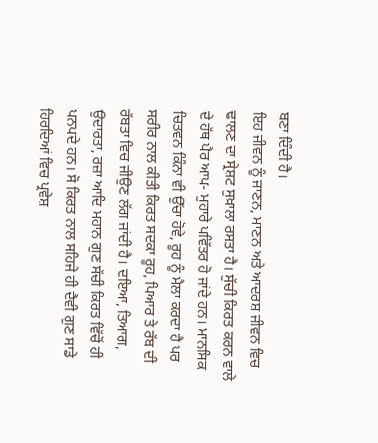ਬਣਾ ਦਿੰਦੀ ਹੈ।
ਇਹ ਜੀਵਨ ਨੂੰ ਜਾਣਨ, ਮਾਣਨ ਅਤੇ ਆਦਰਸ਼ ਜੀਵਨ ਵਿਚ ਢਾਲਣ ਦਾ ਸ੍ਰੇਸ਼ਟ ਸੁਖ਼ਾਲਾ ਰਸਤਾ ਹੈ। ਸੁੱਚੀ ਕਿਰਤ ਕਰਨ ਵਾਲੇ ਦੇ ਹੱਥ ਪੈਰ ਆਪ- ਮੁਹਾਰੇ ਪਵਿੱਤਰ ਹੋ ਜਾਂਦੇ ਹਨ। ਮਾਨਸਿਕ ਚਿਤਵਨ ਕਿੰਨਾ ਵੀ ਉੱਚਾ ਹੋਵੇ, ਰੂਹ ਨੂੰ ਮੈਲਾ ਕਰਦਾ ਹੈ ਪਰ ਸਰੀਰ ਨਾਲ ਕੀਤੀ ਕਿਰਤ ਸਦਕਾ ਰੂਹ, ਪਿਆਰ ਤੇ ਰੱਬ ਦੀ ਰੱਬਤਾ ਵਿਚ ਜੀਉਣ ਲੱਗ ਜਾਂਦੀ ਹੈ। ਦਇਆ, ਤਿਆਗ, ਉਦਾਰਤਾ, ਰਜ਼ਾ ਆਦਿ ਮਹਾਨ ਗੁਣ ਸੱਚੀ ਕਿਰਤ ਵਿੱਚੋਂ ਹੀ ਪਨਪਦੇ ਹਨ। ਸੋ ਕਿਰਤ ਨਾਲ ਸਹਿਜੇ ਹੀ ਦੈਵੀ ਗੁਣ ਸਾਡੇ ਹਿਰਦਿਆਂ ਵਿਚ ਪ੍ਰਵੇਸ਼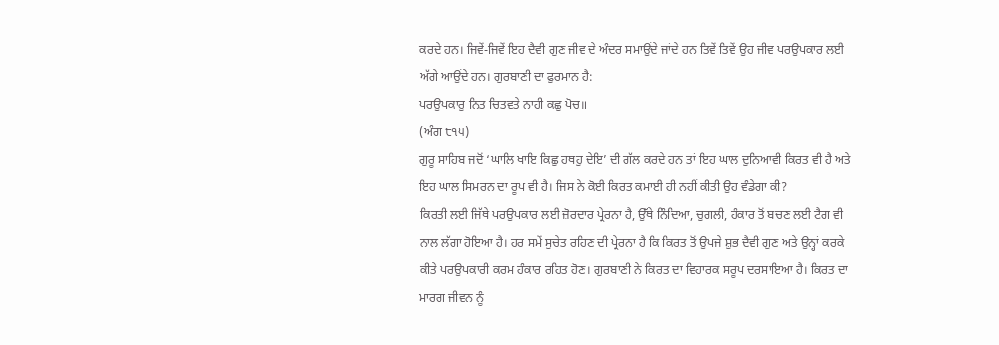ਕਰਦੇ ਹਨ। ਜਿਵੇਂ-ਜਿਵੇਂ ਇਹ ਦੈਵੀ ਗੁਣ ਜੀਵ ਦੇ ਅੰਦਰ ਸਮਾਉਂਦੇ ਜਾਂਦੇ ਹਨ ਤਿਵੇਂ ਤਿਵੇਂ ਉਹ ਜੀਵ ਪਰਉਪਕਾਰ ਲਈ ਅੱਗੇ ਆਉਂਦੇ ਹਨ। ਗੁਰਬਾਣੀ ਦਾ ਫੁਰਮਾਨ ਹੈ:
ਪਰਉਪਕਾਰੁ ਨਿਤ ਚਿਤਵਤੇ ਨਾਹੀ ਕਛੁ ਪੋਚ॥
(ਅੰਗ ੮੧੫)
ਗੁਰੂ ਸਾਹਿਬ ਜਦੋਂ ‘ਘਾਲਿ ਖਾਇ ਕਿਛੁ ਹਥਹੁ ਦੇਇ’ ਦੀ ਗੱਲ ਕਰਦੇ ਹਨ ਤਾਂ ਇਹ ਘਾਲ ਦੁਨਿਆਵੀ ਕਿਰਤ ਵੀ ਹੈ ਅਤੇ ਇਹ ਘਾਲ ਸਿਮਰਨ ਦਾ ਰੂਪ ਵੀ ਹੈ। ਜਿਸ ਨੇ ਕੋਈ ਕਿਰਤ ਕਮਾਈ ਹੀ ਨਹੀਂ ਕੀਤੀ ਉਹ ਵੰਡੇਗਾ ਕੀ?
ਕਿਰਤੀ ਲਈ ਜਿੱਥੇ ਪਰਉਪਕਾਰ ਲਈ ਜ਼ੋਰਦਾਰ ਪ੍ਰੇਰਨਾ ਹੈ, ਉੱਥੇ ਨਿੰਦਿਆ, ਚੁਗਲੀ, ਹੰਕਾਰ ਤੋਂ ਬਚਣ ਲਈ ਟੈਗ ਵੀ ਨਾਲ ਲੱਗਾ ਹੋਇਆ ਹੈ। ਹਰ ਸਮੇਂ ਸੁਚੇਤ ਰਹਿਣ ਦੀ ਪ੍ਰੇਰਨਾ ਹੈ ਕਿ ਕਿਰਤ ਤੋਂ ਉਪਜੇ ਸ਼ੁਭ ਦੈਵੀ ਗੁਣ ਅਤੇ ਉਨ੍ਹਾਂ ਕਰਕੇ ਕੀਤੇ ਪਰਉਪਕਾਰੀ ਕਰਮ ਹੰਕਾਰ ਰਹਿਤ ਹੋਣ। ਗੁਰਬਾਣੀ ਨੇ ਕਿਰਤ ਦਾ ਵਿਹਾਰਕ ਸਰੂਪ ਦਰਸਾਇਆ ਹੈ। ਕਿਰਤ ਦਾ ਮਾਰਗ ਜੀਵਨ ਨੂੰ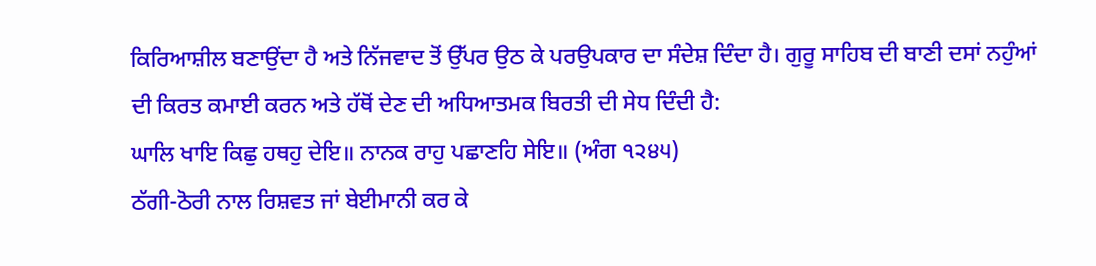ਕਿਰਿਆਸ਼ੀਲ ਬਣਾਉਂਦਾ ਹੈ ਅਤੇ ਨਿੱਜਵਾਦ ਤੋਂ ਉੱਪਰ ਉਠ ਕੇ ਪਰਉਪਕਾਰ ਦਾ ਸੰਦੇਸ਼ ਦਿੰਦਾ ਹੈ। ਗੁਰੂ ਸਾਹਿਬ ਦੀ ਬਾਣੀ ਦਸਾਂ ਨਹੁੰਆਂ ਦੀ ਕਿਰਤ ਕਮਾਈ ਕਰਨ ਅਤੇ ਹੱਥੋਂ ਦੇਣ ਦੀ ਅਧਿਆਤਮਕ ਬਿਰਤੀ ਦੀ ਸੇਧ ਦਿੰਦੀ ਹੈ:
ਘਾਲਿ ਖਾਇ ਕਿਛੁ ਹਥਹੁ ਦੇਇ॥ ਨਾਨਕ ਰਾਹੁ ਪਛਾਣਹਿ ਸੇਇ॥ (ਅੰਗ ੧੨੪੫)
ਠੱਗੀ-ਠੋਰੀ ਨਾਲ ਰਿਸ਼ਵਤ ਜਾਂ ਬੇਈਮਾਨੀ ਕਰ ਕੇ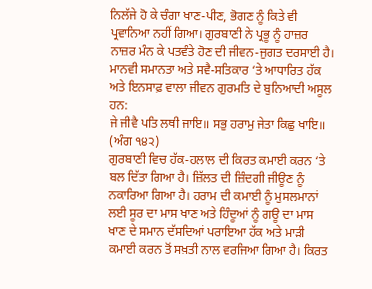ਨਿਲੱਜੇ ਹੋ ਕੇ ਚੰਗਾ ਖਾਣ-ਪੀਣ, ਭੋਗਣ ਨੂੰ ਕਿਤੇ ਵੀ ਪ੍ਰਵਾਨਿਆ ਨਹੀਂ ਗਿਆ। ਗੁਰਬਾਣੀ ਨੇ ਪ੍ਰਭੂ ਨੂੰ ਹਾਜ਼ਰ ਨਾਜ਼ਰ ਮੰਨ ਕੇ ਪਤਵੰਤੇ ਹੋਣ ਦੀ ਜੀਵਨ-ਜੁਗਤ ਦਰਸਾਈ ਹੈ। ਮਾਨਵੀ ਸਮਾਨਤਾ ਅਤੇ ਸਵੈ-ਸਤਿਕਾਰ ‘ਤੇ ਆਧਾਰਿਤ ਹੱਕ ਅਤੇ ਇਨਸਾਫ਼ ਵਾਲਾ ਜੀਵਨ ਗੁਰਮਤਿ ਦੇ ਬੁਨਿਆਦੀ ਅਸੂਲ ਹਨ:
ਜੇ ਜੀਵੈ ਪਤਿ ਲਥੀ ਜਾਇ॥ ਸਭੁ ਹਰਾਮੁ ਜੇਤਾ ਕਿਛੁ ਖਾਇ॥
(ਅੰਗ ੧੪੨)
ਗੁਰਬਾਣੀ ਵਿਚ ਹੱਕ-ਹਲਾਲ ਦੀ ਕਿਰਤ ਕਮਾਈ ਕਰਨ ‘ਤੇ ਬਲ ਦਿੱਤਾ ਗਿਆ ਹੈ। ਜ਼ਿੱਲਤ ਦੀ ਜ਼ਿੰਦਗੀ ਜੀਊਣ ਨੂੰ ਨਕਾਰਿਆ ਗਿਆ ਹੈ। ਹਰਾਮ ਦੀ ਕਮਾਈ ਨੂੰ ਮੁਸਲਮਾਨਾਂ ਲਈ ਸੂਰ ਦਾ ਮਾਸ ਖਾਣ ਅਤੇ ਹਿੰਦੂਆਂ ਨੂੰ ਗਊ ਦਾ ਮਾਸ ਖਾਣ ਦੇ ਸਮਾਨ ਦੱਸਦਿਆਂ ਪਰਾਇਆ ਹੱਕ ਅਤੇ ਮਾੜੀ ਕਮਾਈ ਕਰਨ ਤੋਂ ਸਖ਼ਤੀ ਨਾਲ ਵਰਜਿਆ ਗਿਆ ਹੈ। ਕਿਰਤ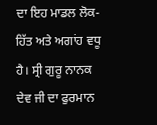ਦਾ ਇਹ ਮਾਡਲ ਲੋਕ-ਹਿੱਤ ਅਤੇ ਅਗਾਂਹ ਵਧੂ
ਹੈ। ਸ੍ਰੀ ਗੁਰੂ ਨਾਨਕ ਦੇਵ ਜੀ ਦਾ ਫੁਰਮਾਨ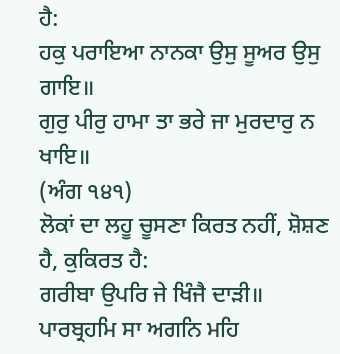ਹੈ:
ਹਕੁ ਪਰਾਇਆ ਨਾਨਕਾ ਉਸੁ ਸੂਅਰ ਉਸੁ ਗਾਇ॥
ਗੁਰੁ ਪੀਰੁ ਹਾਮਾ ਤਾ ਭਰੇ ਜਾ ਮੁਰਦਾਰੁ ਨ ਖਾਇ॥
(ਅੰਗ ੧੪੧)
ਲੋਕਾਂ ਦਾ ਲਹੂ ਚੂਸਣਾ ਕਿਰਤ ਨਹੀਂ, ਸ਼ੋਸ਼ਣ ਹੈ, ਕੁਕਿਰਤ ਹੈ:
ਗਰੀਬਾ ਉਪਰਿ ਜੇ ਖਿੰਜੈ ਦਾੜੀ॥ ਪਾਰਬ੍ਰਹਮਿ ਸਾ ਅਗਨਿ ਮਹਿ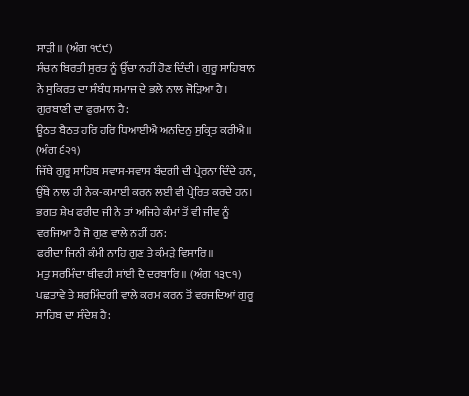ਸਾੜੀ॥ (ਅੰਗ ੧੯੯)
ਸੰਚਨ ਬਿਰਤੀ ਸੁਰਤ ਨੂੰ ਉੱਚਾ ਨਹੀਂ ਹੋਣ ਦਿੰਦੀ। ਗੁਰੂ ਸਾਹਿਬਾਨ ਨੇ ਸੁਕਿਰਤ ਦਾ ਸੰਬੰਧ ਸਮਾਜ ਦੇ ਭਲੇ ਨਾਲ ਜੋੜਿਆ ਹੈ। ਗੁਰਬਾਣੀ ਦਾ ਫੁਰਮਾਨ ਹੈ:
ਊਠਤ ਬੈਠਤ ਹਰਿ ਹਰਿ ਧਿਆਈਐ ਅਨਦਿਨੁ ਸੁਕ੍ਰਿਤ ਕਰੀਐ॥
(ਅੰਗ ੬੨੧)
ਜਿੱਥੇ ਗੁਰੂ ਸਾਹਿਬ ਸਵਾਸ-ਸਵਾਸ ਬੰਦਗੀ ਦੀ ਪ੍ਰੇਰਨਾ ਦਿੰਦੇ ਹਨ, ਉੱਥੇ ਨਾਲ ਹੀ ਨੇਕ-ਕਮਾਈ ਕਰਨ ਲਈ ਵੀ ਪ੍ਰੇਰਿਤ ਕਰਦੇ ਹਨ।
ਭਗਤ ਸ਼ੇਖ ਫਰੀਦ ਜੀ ਨੇ ਤਾਂ ਅਜਿਹੇ ਕੰਮਾਂ ਤੋਂ ਵੀ ਜੀਵ ਨੂੰ ਵਰਜਿਆ ਹੈ ਜੋ ਗੁਣ ਵਾਲੇ ਨਹੀਂ ਹਨ:
ਫਰੀਦਾ ਜਿਨੀ ਕੰਮੀ ਨਾਹਿ ਗੁਣ ਤੇ ਕੰਮੜੇ ਵਿਸਾਰਿ॥
ਮਤੁ ਸਰਮਿੰਦਾ ਥੀਵਹੀ ਸਾਂਈ ਦੈ ਦਰਬਾਰਿ॥ (ਅੰਗ ੧੩੮੧)
ਪਛਤਾਵੇ ਤੇ ਸ਼ਰਮਿੰਦਗੀ ਵਾਲੇ ਕਰਮ ਕਰਨ ਤੋਂ ਵਰਜਦਿਆਂ ਗੁਰੂ ਸਾਹਿਬ ਦਾ ਸੰਦੇਸ਼ ਹੈ: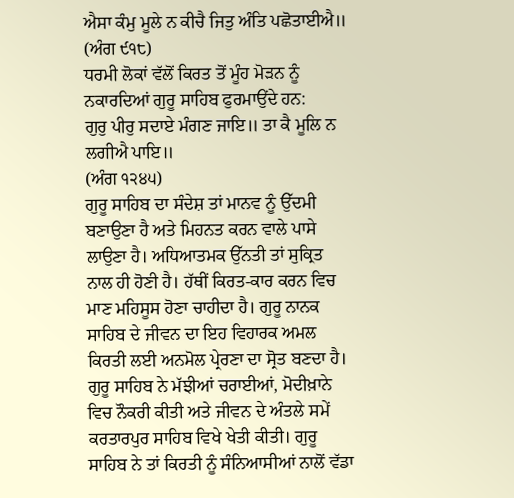ਐਸਾ ਕੰਮੁ ਮੂਲੇ ਨ ਕੀਚੈ ਜਿਤੁ ਅੰਤਿ ਪਛੋਤਾਈਐ॥
(ਅੰਗ ੯੧੮)
ਧਰਮੀ ਲੋਕਾਂ ਵੱਲੋਂ ਕਿਰਤ ਤੋਂ ਮੂੰਹ ਮੋੜਨ ਨੂੰ ਨਕਾਰਦਿਆਂ ਗੁਰੂ ਸਾਹਿਬ ਫੁਰਮਾਉਂਦੇ ਹਨ:
ਗੁਰੁ ਪੀਰੁ ਸਦਾਏ ਮੰਗਣ ਜਾਇ॥ ਤਾ ਕੈ ਮੂਲਿ ਨ ਲਗੀਐ ਪਾਇ॥
(ਅੰਗ ੧੨੪੫)
ਗੁਰੂ ਸਾਹਿਬ ਦਾ ਸੰਦੇਸ਼ ਤਾਂ ਮਾਨਵ ਨੂੰ ਉੱਦਮੀ ਬਣਾਉਣਾ ਹੈ ਅਤੇ ਮਿਹਨਤ ਕਰਨ ਵਾਲੇ ਪਾਸੇ ਲਾਉਣਾ ਹੈ। ਅਧਿਆਤਮਕ ਉੱਨਤੀ ਤਾਂ ਸੁਕ੍ਰਿਤ ਨਾਲ ਹੀ ਹੋਣੀ ਹੈ। ਹੱਥੀਂ ਕਿਰਤ-ਕਾਰ ਕਰਨ ਵਿਚ ਮਾਣ ਮਹਿਸੂਸ ਹੋਣਾ ਚਾਹੀਦਾ ਹੈ। ਗੁਰੂ ਨਾਨਕ ਸਾਹਿਬ ਦੇ ਜੀਵਨ ਦਾ ਇਹ ਵਿਹਾਰਕ ਅਮਲ ਕਿਰਤੀ ਲਈ ਅਨਮੋਲ ਪ੍ਰੇਰਣਾ ਦਾ ਸ੍ਰੋਤ ਬਣਦਾ ਹੈ। ਗੁਰੂ ਸਾਹਿਬ ਨੇ ਮੱਝੀਆਂ ਚਰਾਈਆਂ, ਮੋਦੀਖ਼ਾਨੇ ਵਿਚ ਨੌਕਰੀ ਕੀਤੀ ਅਤੇ ਜੀਵਨ ਦੇ ਅੰਤਲੇ ਸਮੇਂ ਕਰਤਾਰਪੁਰ ਸਾਹਿਬ ਵਿਖੇ ਖੇਤੀ ਕੀਤੀ। ਗੁਰੂ ਸਾਹਿਬ ਨੇ ਤਾਂ ਕਿਰਤੀ ਨੂੰ ਸੰਨਿਆਸੀਆਂ ਨਾਲੋਂ ਵੱਡਾ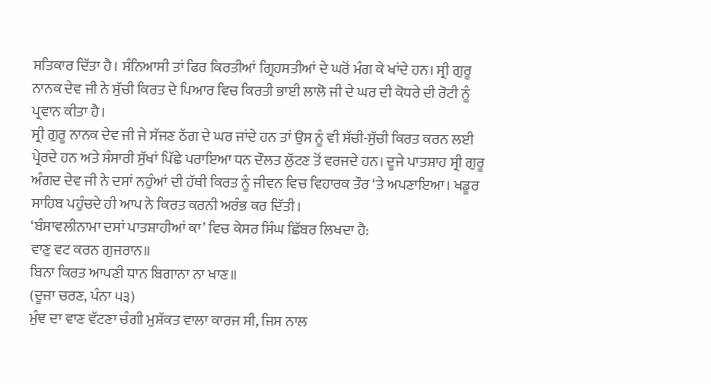ਸਤਿਕਾਰ ਦਿੱਤਾ ਹੈ। ਸੰਨਿਆਸੀ ਤਾਂ ਫਿਰ ਕਿਰਤੀਆਂ ਗ੍ਰਿਹਸਤੀਆਂ ਦੇ ਘਰੋਂ ਮੰਗ ਕੇ ਖਾਂਦੇ ਹਨ। ਸ੍ਰੀ ਗੁਰੂ ਨਾਨਕ ਦੇਵ ਜੀ ਨੇ ਸੁੱਚੀ ਕਿਰਤ ਦੇ ਪਿਆਰ ਵਿਚ ਕਿਰਤੀ ਭਾਈ ਲਾਲੋ ਜੀ ਦੇ ਘਰ ਦੀ ਕੋਧਰੇ ਦੀ ਰੋਟੀ ਨੂੰ ਪ੍ਰਵਾਨ ਕੀਤਾ ਹੈ।
ਸ੍ਰੀ ਗੁਰੂ ਨਾਨਕ ਦੇਵ ਜੀ ਜੇ ਸੱਜਣ ਠੱਗ ਦੇ ਘਰ ਜਾਂਦੇ ਹਨ ਤਾਂ ਉਸ ਨੂੰ ਵੀ ਸੱਚੀ-ਸੁੱਚੀ ਕਿਰਤ ਕਰਨ ਲਈ ਪ੍ਰੇਰਦੇ ਹਨ ਅਤੇ ਸੰਸਾਰੀ ਸੁੱਖਾਂ ਪਿੱਛੇ ਪਰਾਇਆ ਧਨ ਦੌਲਤ ਲੁੱਟਣ ਤੋਂ ਵਰਜਦੇ ਹਨ। ਦੂਜੇ ਪਾਤਸ਼ਾਹ ਸ੍ਰੀ ਗੁਰੂ ਅੰਗਦ ਦੇਵ ਜੀ ਨੇ ਦਸਾਂ ਨਹੁੰਆਂ ਦੀ ਹੱਥੀ ਕਿਰਤ ਨੂੰ ਜੀਵਨ ਵਿਚ ਵਿਹਾਰਕ ਤੌਰ ‘ਤੇ ਅਪਣਾਇਆ। ਖਡੂਰ ਸਾਹਿਬ ਪਹੁੰਚਦੇ ਹੀ ਆਪ ਨੇ ਕਿਰਤ ਕਰਨੀ ਅਰੰਭ ਕਰ ਦਿੱਤੀ।
‘ਬੰਸਾਵਲੀਨਾਮਾ ਦਸਾਂ ਪਾਤਸ਼ਾਹੀਆਂ ਕਾ’ ਵਿਚ ਕੇਸਰ ਸਿੰਘ ਛਿੱਬਰ ਲਿਖਦਾ ਹੈ:
ਵਾਣੁ ਵਟ ਕਰਨ ਗੁਜਰਾਨ॥
ਬਿਨਾ ਕਿਰਤ ਆਪਣੀ ਧਾਨ ਬਿਗਾਨਾ ਨਾ ਖਾਣ॥
(ਦੂਜਾ ਚਰਣ, ਪੰਨਾ ੫੩)
ਮੁੰਞ ਦਾ ਵਾਣ ਵੱਟਣਾ ਚੰਗੀ ਮੁਸ਼ੱਕਤ ਵਾਲਾ ਕਾਰਜ ਸੀ, ਜਿਸ ਨਾਲ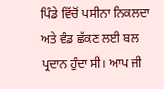ਪਿੰਡੇ ਵਿੱਚੋਂ ਪਸੀਨਾ ਨਿਕਲਦਾ ਅਤੇ ਵੰਡ ਛੱਕਣ ਲਈ ਬਲ ਪ੍ਰਦਾਨ ਹੁੰਦਾ ਸੀ। ਆਪ ਜੀ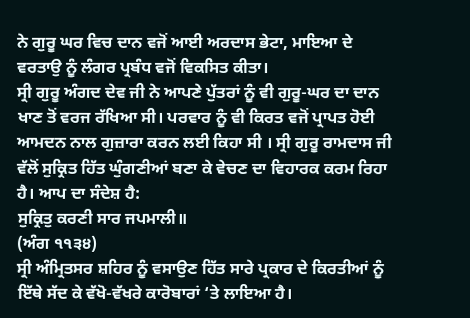ਨੇ ਗੁਰੂ ਘਰ ਵਿਚ ਦਾਨ ਵਜੋਂ ਆਈ ਅਰਦਾਸ ਭੇਟਾ, ਮਾਇਆ ਦੇ ਵਰਤਾਉ ਨੂੰ ਲੰਗਰ ਪ੍ਰਬੰਧ ਵਜੋਂ ਵਿਕਸਿਤ ਕੀਤਾ।
ਸ੍ਰੀ ਗੁਰੂ ਅੰਗਦ ਦੇਵ ਜੀ ਨੇ ਆਪਣੇ ਪੁੱਤਰਾਂ ਨੂੰ ਵੀ ਗੁਰੂ-ਘਰ ਦਾ ਦਾਨ ਖਾਣ ਤੋਂ ਵਰਜ ਰੱਖਿਆ ਸੀ। ਪਰਵਾਰ ਨੂੰ ਵੀ ਕਿਰਤ ਵਜੋਂ ਪ੍ਰਾਪਤ ਹੋਈ ਆਮਦਨ ਨਾਲ ਗੁਜ਼ਾਰਾ ਕਰਨ ਲਈ ਕਿਹਾ ਸੀ । ਸ੍ਰੀ ਗੁਰੂ ਰਾਮਦਾਸ ਜੀ ਵੱਲੋਂ ਸੁਕ੍ਰਿਤ ਹਿੱਤ ਘੁੰਗਣੀਆਂ ਬਣਾ ਕੇ ਵੇਚਣ ਦਾ ਵਿਹਾਰਕ ਕਰਮ ਰਿਹਾ ਹੈ। ਆਪ ਦਾ ਸੰਦੇਸ਼ ਹੈ:
ਸੁਕ੍ਰਿਤੁ ਕਰਣੀ ਸਾਰ ਜਪਮਾਲੀ॥
(ਅੰਗ ੧੧੩੪)
ਸ੍ਰੀ ਅੰਮ੍ਰਿਤਸਰ ਸ਼ਹਿਰ ਨੂੰ ਵਸਾਉਣ ਹਿੱਤ ਸਾਰੇ ਪ੍ਰਕਾਰ ਦੇ ਕਿਰਤੀਆਂ ਨੂੰ ਇੱਥੇ ਸੱਦ ਕੇ ਵੱਖੋ-ਵੱਖਰੇ ਕਾਰੋਬਾਰਾਂ ‘ਤੇ ਲਾਇਆ ਹੈ।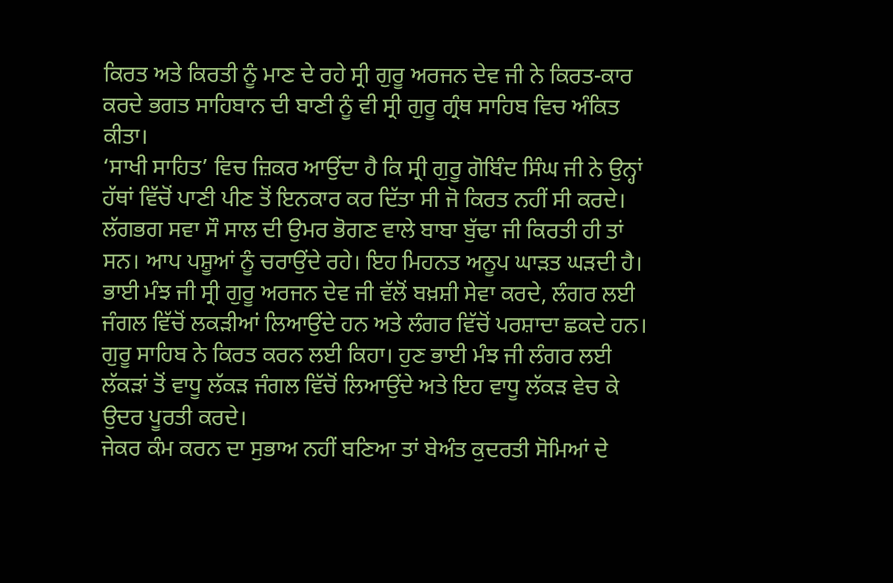ਕਿਰਤ ਅਤੇ ਕਿਰਤੀ ਨੂੰ ਮਾਣ ਦੇ ਰਹੇ ਸ੍ਰੀ ਗੁਰੂ ਅਰਜਨ ਦੇਵ ਜੀ ਨੇ ਕਿਰਤ-ਕਾਰ ਕਰਦੇ ਭਗਤ ਸਾਹਿਬਾਨ ਦੀ ਬਾਣੀ ਨੂੰ ਵੀ ਸ੍ਰੀ ਗੁਰੂ ਗ੍ਰੰਥ ਸਾਹਿਬ ਵਿਚ ਅੰਕਿਤ ਕੀਤਾ।
‘ਸਾਖੀ ਸਾਹਿਤ’ ਵਿਚ ਜ਼ਿਕਰ ਆਉਂਦਾ ਹੈ ਕਿ ਸ੍ਰੀ ਗੁਰੂ ਗੋਬਿੰਦ ਸਿੰਘ ਜੀ ਨੇ ਉਨ੍ਹਾਂ ਹੱਥਾਂ ਵਿੱਚੋਂ ਪਾਣੀ ਪੀਣ ਤੋਂ ਇਨਕਾਰ ਕਰ ਦਿੱਤਾ ਸੀ ਜੋ ਕਿਰਤ ਨਹੀਂ ਸੀ ਕਰਦੇ। ਲੱਗਭਗ ਸਵਾ ਸੌ ਸਾਲ ਦੀ ਉਮਰ ਭੋਗਣ ਵਾਲੇ ਬਾਬਾ ਬੁੱਢਾ ਜੀ ਕਿਰਤੀ ਹੀ ਤਾਂ ਸਨ। ਆਪ ਪਸ਼ੂਆਂ ਨੂੰ ਚਰਾਉਂਦੇ ਰਹੇ। ਇਹ ਮਿਹਨਤ ਅਨੂਪ ਘਾੜਤ ਘੜਦੀ ਹੈ। ਭਾਈ ਮੰਝ ਜੀ ਸ੍ਰੀ ਗੁਰੂ ਅਰਜਨ ਦੇਵ ਜੀ ਵੱਲੋਂ ਬਖ਼ਸ਼ੀ ਸੇਵਾ ਕਰਦੇ, ਲੰਗਰ ਲਈ ਜੰਗਲ ਵਿੱਚੋਂ ਲਕੜੀਆਂ ਲਿਆਉਂਦੇ ਹਨ ਅਤੇ ਲੰਗਰ ਵਿੱਚੋਂ ਪਰਸ਼ਾਦਾ ਛਕਦੇ ਹਨ। ਗੁਰੂ ਸਾਹਿਬ ਨੇ ਕਿਰਤ ਕਰਨ ਲਈ ਕਿਹਾ। ਹੁਣ ਭਾਈ ਮੰਝ ਜੀ ਲੰਗਰ ਲਈ ਲੱਕੜਾਂ ਤੋਂ ਵਾਧੂ ਲੱਕੜ ਜੰਗਲ ਵਿੱਚੋਂ ਲਿਆਉਂਦੇ ਅਤੇ ਇਹ ਵਾਧੂ ਲੱਕੜ ਵੇਚ ਕੇ
ਉਦਰ ਪੂਰਤੀ ਕਰਦੇ।
ਜੇਕਰ ਕੰਮ ਕਰਨ ਦਾ ਸੁਭਾਅ ਨਹੀਂ ਬਣਿਆ ਤਾਂ ਬੇਅੰਤ ਕੁਦਰਤੀ ਸੋਮਿਆਂ ਦੇ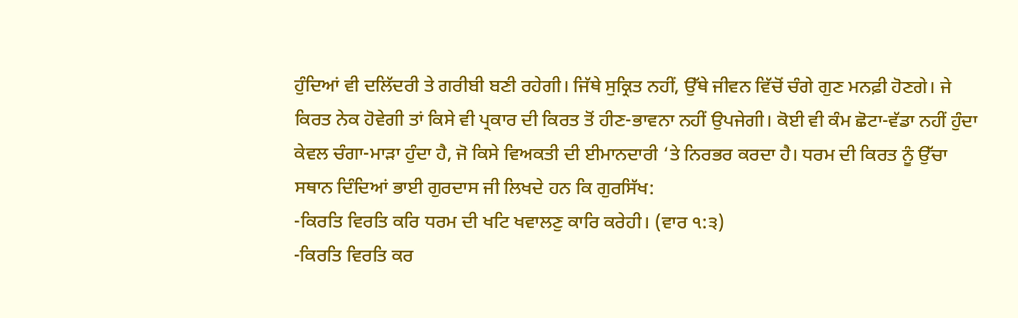ਹੁੰਦਿਆਂ ਵੀ ਦਲਿੱਦਰੀ ਤੇ ਗਰੀਬੀ ਬਣੀ ਰਹੇਗੀ। ਜਿੱਥੇ ਸੁਕ੍ਰਿਤ ਨਹੀਂ, ਉੱਥੇ ਜੀਵਨ ਵਿੱਚੋਂ ਚੰਗੇ ਗੁਣ ਮਨਫ਼ੀ ਹੋਣਗੇ। ਜੇ ਕਿਰਤ ਨੇਕ ਹੋਵੇਗੀ ਤਾਂ ਕਿਸੇ ਵੀ ਪ੍ਰਕਾਰ ਦੀ ਕਿਰਤ ਤੋਂ ਹੀਣ-ਭਾਵਨਾ ਨਹੀਂ ਉਪਜੇਗੀ। ਕੋਈ ਵੀ ਕੰਮ ਛੋਟਾ-ਵੱਡਾ ਨਹੀਂ ਹੁੰਦਾ ਕੇਵਲ ਚੰਗਾ-ਮਾੜਾ ਹੁੰਦਾ ਹੈ, ਜੋ ਕਿਸੇ ਵਿਅਕਤੀ ਦੀ ਈਮਾਨਦਾਰੀ ‘ਤੇ ਨਿਰਭਰ ਕਰਦਾ ਹੈ। ਧਰਮ ਦੀ ਕਿਰਤ ਨੂੰ ਉੱਚਾ ਸਥਾਨ ਦਿੰਦਿਆਂ ਭਾਈ ਗੁਰਦਾਸ ਜੀ ਲਿਖਦੇ ਹਨ ਕਿ ਗੁਰਸਿੱਖ:
-ਕਿਰਤਿ ਵਿਰਤਿ ਕਰਿ ਧਰਮ ਦੀ ਖਟਿ ਖਵਾਲਣੁ ਕਾਰਿ ਕਰੇਹੀ। (ਵਾਰ ੧:੩)
-ਕਿਰਤਿ ਵਿਰਤਿ ਕਰ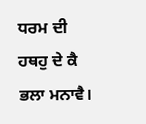ਧਰਮ ਦੀ ਹਥਹੁ ਦੇ ਕੈ ਭਲਾ ਮਨਾਵੈ।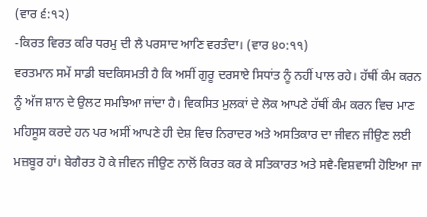(ਵਾਰ ੬:੧੨)
-ਕਿਰਤ ਵਿਰਤ ਕਰਿ ਧਰਮੁ ਦੀ ਲੈ ਪਰਸਾਦ ਆਣਿ ਵਰਤੰਦਾ। (ਵਾਰ ੪੦:੧੧)
ਵਰਤਮਾਨ ਸਮੇਂ ਸਾਡੀ ਬਦਕਿਸਮਤੀ ਹੈ ਕਿ ਅਸੀਂ ਗੁਰੂ ਦਰਸਾਏ ਸਿਧਾਂਤ ਨੂੰ ਨਹੀਂ ਪਾਲ ਰਹੇ। ਹੱਥੀਂ ਕੰਮ ਕਰਨ ਨੂੰ ਅੱਜ ਸ਼ਾਨ ਦੇ ਉਲਟ ਸਮਝਿਆ ਜਾਂਦਾ ਹੈ। ਵਿਕਸਿਤ ਮੁਲਕਾਂ ਦੇ ਲੋਕ ਆਪਣੇ ਹੱਥੀਂ ਕੰਮ ਕਰਨ ਵਿਚ ਮਾਣ ਮਹਿਸੂਸ ਕਰਦੇ ਹਨ ਪਰ ਅਸੀਂ ਆਪਣੇ ਹੀ ਦੇਸ਼ ਵਿਚ ਨਿਰਾਦਰ ਅਤੇ ਅਸਤਿਕਾਰ ਦਾ ਜੀਵਨ ਜੀਉਣ ਲਈ ਮਜ਼ਬੂਰ ਹਾਂ। ਬੇਗੈਰਤ ਹੋ ਕੇ ਜੀਵਨ ਜੀਉਣ ਨਾਲੋਂ ਕਿਰਤ ਕਰ ਕੇ ਸਤਿਕਾਰਤ ਅਤੇ ਸਵੈ-ਵਿਸ਼ਵਾਸੀ ਹੋਇਆ ਜਾ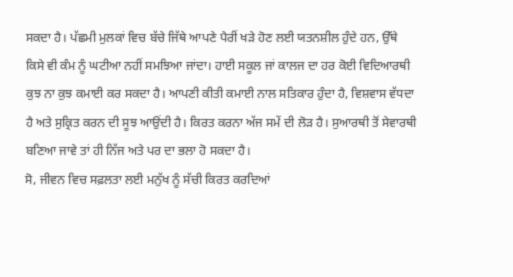ਸਕਦਾ ਹੈ। ਪੱਛਮੀ ਮੁਲਕਾਂ ਵਿਚ ਬੱਚੇ ਜਿੱਥੇ ਆਪਣੇ ਪੈਰੀਂ ਖੜੇ ਹੋਣ ਲਈ ਯਤਨਸ਼ੀਲ ਹੁੰਦੇ ਹਨ, ਉੱਥੇ ਕਿਸੇ ਵੀ ਕੰਮ ਨੂੰ ਘਟੀਆ ਨਹੀਂ ਸਮਝਿਆ ਜਾਂਦਾ। ਹਾਈ ਸਕੂਲ ਜਾਂ ਕਾਲਜ ਦਾ ਹਰ ਕੋਈ ਵਿਦਿਆਰਥੀ ਕੁਝ ਨਾ ਕੁਝ ਕਮਾਈ ਕਰ ਸਕਦਾ ਹੈ। ਆਪਣੀ ਕੀਤੀ ਕਮਾਈ ਨਾਲ ਸਤਿਕਾਰ ਹੁੰਦਾ ਹੈ, ਵਿਸ਼ਵਾਸ ਵੱਧਦਾ ਹੈ ਅਤੇ ਸੁਕ੍ਰਿਤ ਕਰਨ ਦੀ ਸੂਝ ਆਉਂਦੀ ਹੈ। ਕਿਰਤ ਕਰਨਾ ਅੱਜ ਸਮੇਂ ਦੀ ਲੋੜ ਹੈ। ਸੁਆਰਥੀ ਤੋਂ ਸੇਵਾਰਥੀ ਬਣਿਆ ਜਾਵੇ ਤਾਂ ਹੀ ਨਿੱਜ ਅਤੇ ਪਰ ਦਾ ਭਲਾ ਹੋ ਸਕਦਾ ਹੈ।
ਸੋ, ਜੀਵਨ ਵਿਚ ਸਫ਼ਲਤਾ ਲਈ ਮਨੁੱਖ ਨੂੰ ਸੱਚੀ ਕਿਰਤ ਕਰਦਿਆਂ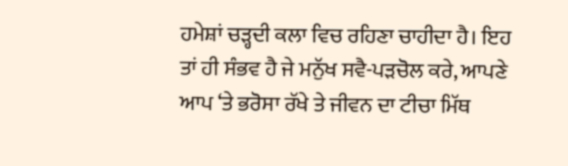ਹਮੇਸ਼ਾਂ ਚੜ੍ਹਦੀ ਕਲਾ ਵਿਚ ਰਹਿਣਾ ਚਾਹੀਦਾ ਹੈ। ਇਹ ਤਾਂ ਹੀ ਸੰਭਵ ਹੈ ਜੇ ਮਨੁੱਖ ਸਵੈ-ਪੜਚੋਲ ਕਰੇ, ਆਪਣੇ ਆਪ ‘ਤੇ ਭਰੋਸਾ ਰੱਖੇ ਤੇ ਜੀਵਨ ਦਾ ਟੀਚਾ ਮਿੱਥ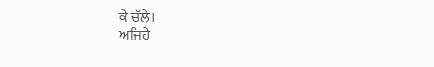ਕੇ ਚੱਲੇ।
ਅਜਿਹੇ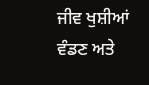ਜੀਵ ਖੁਸ਼ੀਆਂ ਵੰਡਣ ਅਤੇ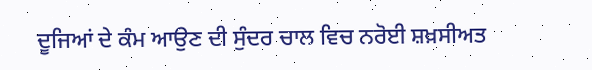ਦੂਜਿਆਂ ਦੇ ਕੰਮ ਆਉਣ ਦੀ ਸੁੰਦਰ ਚਾਲ ਵਿਚ ਨਰੋਈ ਸ਼ਖ਼ਸੀਅਤ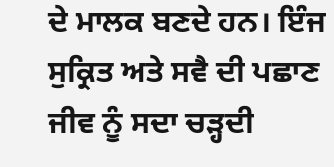ਦੇ ਮਾਲਕ ਬਣਦੇ ਹਨ। ਇੰਜ ਸੁਕ੍ਰਿਤ ਅਤੇ ਸਵੈ ਦੀ ਪਛਾਣ ਜੀਵ ਨੂੰ ਸਦਾ ਚੜ੍ਹਦੀ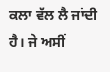ਕਲਾ ਵੱਲ ਲੈ ਜਾਂਦੀ ਹੈ। ਜੇ ਅਸੀਂ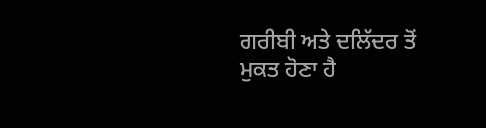ਗਰੀਬੀ ਅਤੇ ਦਲਿੱਦਰ ਤੋਂ ਮੁਕਤ ਹੋਣਾ ਹੈ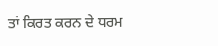ਤਾਂ ਕਿਰਤ ਕਰਨ ਦੇ ਧਰਮ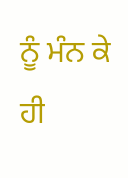ਨੂੰ ਮੰਨ ਕੇ ਹੀ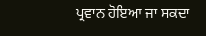ਪ੍ਰਵਾਨ ਹੋਇਆ ਜਾ ਸਕਦਾ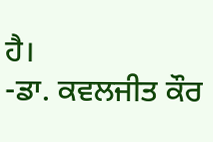ਹੈ।
-ਡਾ. ਕਵਲਜੀਤ ਕੌਰ